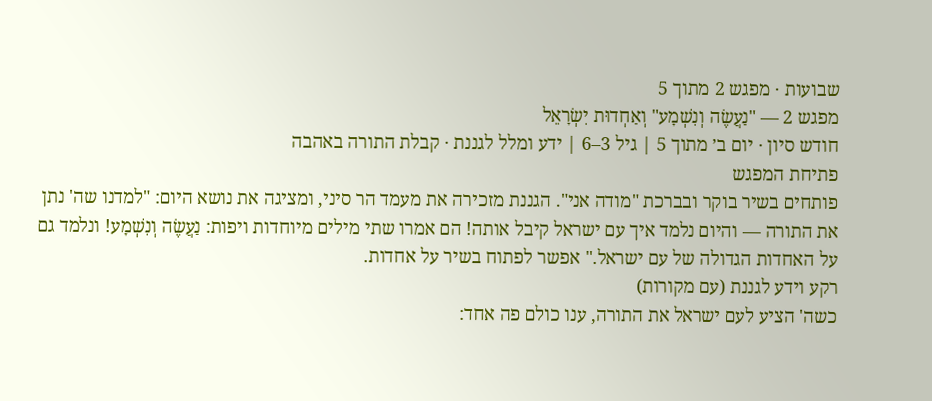שבועות · מפגש 2 מתוך 5
מפגש 2 — "נַעֲשֶׂה וְנִשְׁמָע" וְאַחְדוּת יִשְׂרָאֵל
חודש סיון · יום ב׳ מתוך 5 | גיל 3–6 | ידע ומלל לגננת · קבלת התורה באהבה
פתיחת המפגש
פותחים בשיר בוקר ובברכת "מודה אני". הגננת מזכירה את מעמד הר סיני, ומציגה את נושא היום: "למדנו שה' נתן את התורה — והיום נלמד איך עם ישראל קיבל אותה! הם אמרו שתי מילים מיוחדות ויפות: נַעֲשֶׂה וְנִשְׁמָע! ונלמד גם על האחדות הגדולה של עם ישראל." אפשר לפתוח בשיר על אחדות.
רקע וידע לגננת (עם מקורות)
כשה' הציע לעם ישראל את התורה, ענו כולם פה אחד: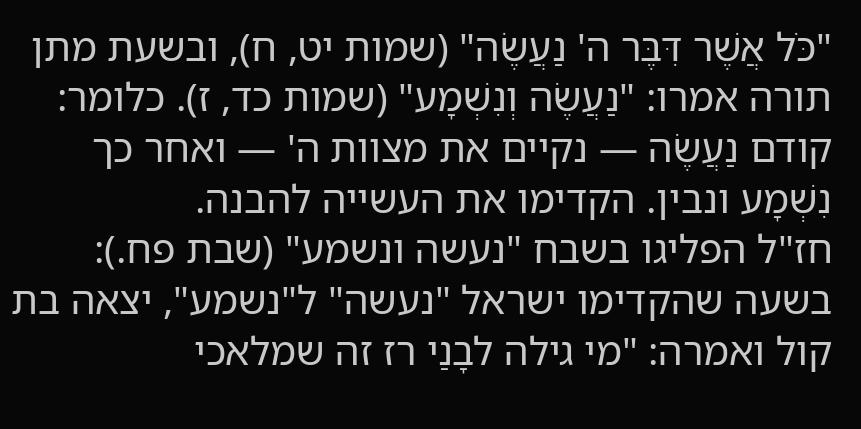"כֹּל אֲשֶׁר דִּבֶּר ה' נַעֲשֶׂה" (שמות יט, ח), ובשעת מתן תורה אמרו: "נַעֲשֶׂה וְנִשְׁמָע" (שמות כד, ז). כלומר: קודם נַעֲשֶׂה — נקיים את מצוות ה' — ואחר כך נִשְׁמָע ונבין. הקדימו את העשייה להבנה.
חז"ל הפליגו בשבח "נעשה ונשמע" (שבת פח.): בשעה שהקדימו ישראל "נעשה" ל"נשמע", יצאה בת קול ואמרה: "מי גילה לבָנַי רז זה שמלאכי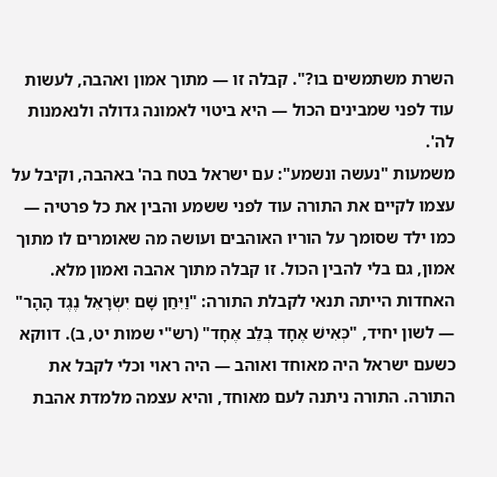השרת משתמשים בו?". קבלה זו — מתוך אמון ואהבה, לעשות עוד לפני שמבינים הכול — היא ביטוי לאמונה גדולה ולנאמנות לה'.
משמעות "נעשה ונשמע": עם ישראל בטח בה' באהבה, וקיבל על עצמו לקיים את התורה עוד לפני ששמע והבין את כל פרטיה — כמו ילד שסומך על הוריו האוהבים ועושה מה שאומרים לו מתוך אמון, גם בלי להבין הכול. זו קבלה מתוך אהבה ואמון מלא.
האחדות הייתה תנאי לקבלת התורה: "וַיִּחַן שָׁם יִשְׂרָאֵל נֶגֶד הָהָר" — לשון יחיד, "כְּאִישׁ אֶחָד בְּלֵב אֶחָד" (רש"י שמות יט, ב). דווקא כשעם ישראל היה מאוחד ואוהב — היה ראוי וכלי לקבל את התורה. התורה ניתנה לעם מאוחד, והיא עצמה מלמדת אהבת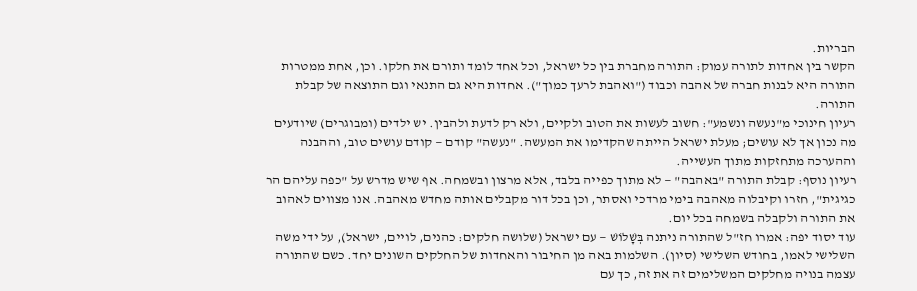הבריות.
הקשר בין אחדות לתורה עמוק: התורה מחברת בין כל ישראל, וכל אחד לומד ותורם את חלקו. וכן, אחת ממטרות התורה היא לבנות חברה של אהבה וכבוד ("ואהבת לרעך כמוך"). אחדות היא גם התנאי וגם התוצאה של קבלת התורה.
רעיון חינוכי מ"נעשה ונשמע": חשוב לעשות את הטוב ולקיים, ולא רק לדעת ולהבין. יש ילדים (ומבוגרים) שיודעים מה נכון אך לא עושים; מעלת ישראל הייתה שהקדימו את המעשה. "נעשה" קודם — קודם עושים טוב, וההבנה וההערכה מתחזקות מתוך העשייה.
רעיון נוסף: קבלת התורה "באהבה" — לא מתוך כפייה בלבד, אלא מרצון ובשמחה. אף שיש מדרש על "כפה עליהם הר כגיגית", חזרו וקיבלוה מאהבה בימי מרדכי ואסתר, וכן בכל דור מקבלים אותה מחדש מאהבה. אנו מצווים לאהוב את התורה ולקבלה בשמחה בכל יום.
עוד יסוד יפה: אמרו חז"ל שהתורה ניתנה בְּשָׁלוֹשׁ — עם ישראל (שלושה חלקים: כהנים, לויים, ישראל), על ידי משה השלישי לאמו, בחודש השלישי (סיון). השלמות באה מן החיבור והאחדות של החלקים השונים יחד. כשם שהתורה עצמה בנויה מחלקים המשלימים זה את זה, כך עם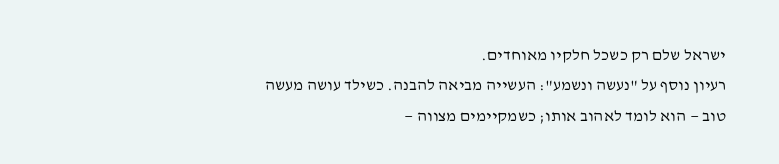ישראל שלם רק כשכל חלקיו מאוחדים.
רעיון נוסף על "נעשה ונשמע": העשייה מביאה להבנה. כשילד עושה מעשה טוב — הוא לומד לאהוב אותו; כשמקיימים מצווה —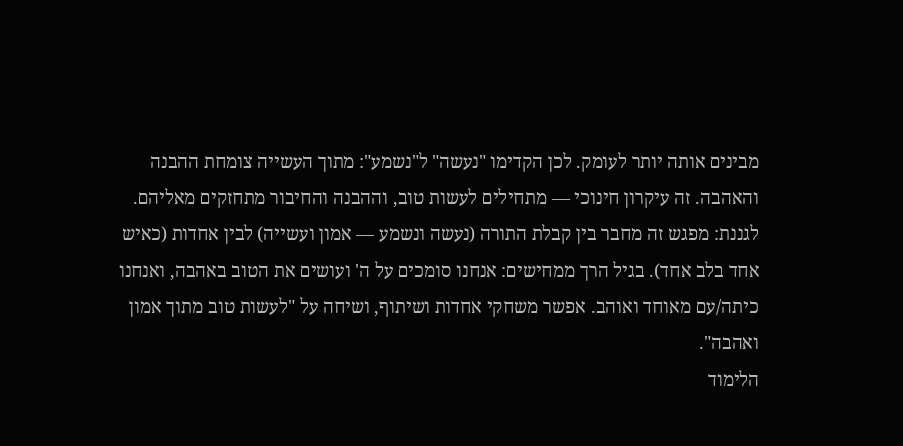מבינים אותה יותר לעומק. לכן הקדימו "נעשה" ל"נשמע": מתוך העשייה צומחת ההבנה והאהבה. זה עיקרון חינוכי — מתחילים לעשות טוב, וההבנה והחיבור מתחזקים מאליהם.
לגננת: מפגש זה מחבר בין קבלת התורה (נעשה ונשמע — אמון ועשייה) לבין אחדות (כאיש אחד בלב אחד). בגיל הרך ממחישים: אנחנו סומכים על ה' ועושים את הטוב באהבה, ואנחנו כיתה/עם מאוחד ואוהב. אפשר משחקי אחדות ושיתוף, ושיחה על "לעשות טוב מתוך אמון ואהבה".
הלימוד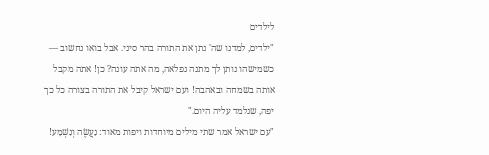לילדים
"ילדים, למדנו שה' נתן את התורה בהר סיני. אבל בואו נחשוב — כשמישהו נותן לך מתנה נפלאה, מה אתה עונה? כן! אתה מקבל אותה בשמחה ובאהבה! ועם ישראל קיבל את התורה בצורה כל כך יפה, שנלמד עליה היום."
"עם ישראל אמר שתי מילים מיוחדות ויפות מאוד: נַעֲשֶׂה וְנִשְׁמָע!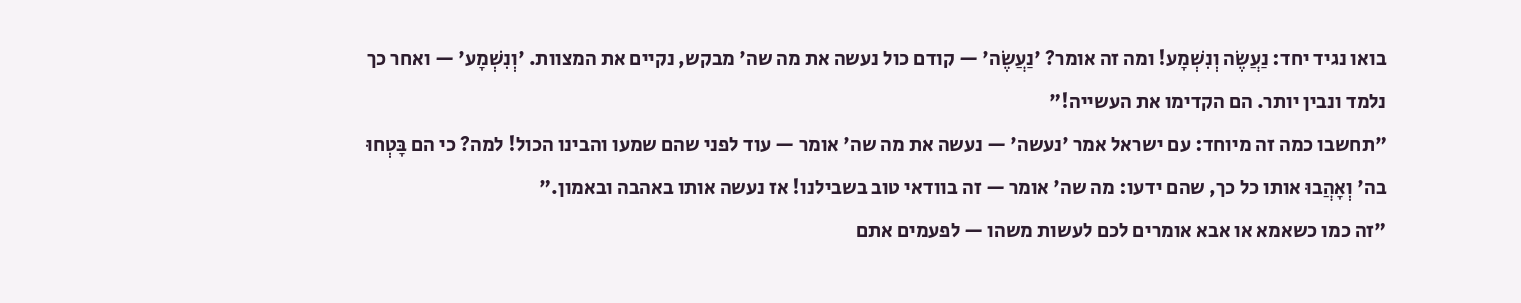בואו נגיד יחד: נַעֲשֶׂה וְנִשְׁמָע! ומה זה אומר? 'נַעֲשֶׂה' — קודם כול נעשה את מה שה' מבקש, נקיים את המצוות. 'וְנִשְׁמָע' — ואחר כך נלמד ונבין יותר. הם הקדימו את העשייה!"
"תחשבו כמה זה מיוחד: עם ישראל אמר 'נעשה' — נעשה את מה שה' אומר — עוד לפני שהם שמעו והבינו הכול! למה? כי הם בָּטְחוּ בה' וְאָהֲבוּ אותו כל כך, שהם ידעו: מה שה' אומר — זה בוודאי טוב בשבילנו! אז נעשה אותו באהבה ובאמון."
"זה כמו כשאמא או אבא אומרים לכם לעשות משהו — לפעמים אתם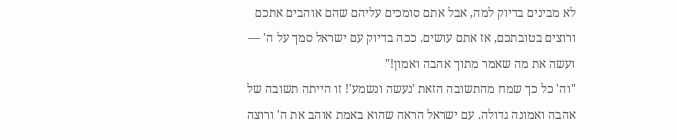לא מבינים בדיוק למה, אבל אתם סומכים עליהם שהם אוהבים אתכם ורוצים בטובתכם, אז אתם עושים. ככה בדיוק עם ישראל סמך על ה' — ועשה את מה שאמר מתוך אהבה ואמון!"
"וה' כל כך שמח מהתשובה הזאת 'נעשה ונשמע'! זו הייתה תשובה של אהבה ואמונה גדולה. עם ישראל הראה שהוא באמת אוהב את ה' ורוצה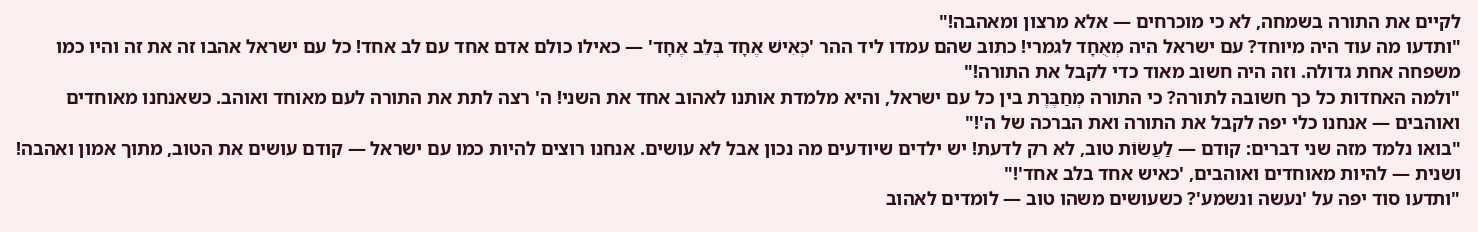לקיים את התורה בשמחה, לא כי מוכרחים — אלא מרצון ומאהבה!"
"ותדעו מה עוד היה מיוחד? עם ישראל היה מְאֻחָד לגמרי! כתוב שהם עמדו ליד ההר 'כְּאִישׁ אֶחָד בְּלֵב אֶחָד' — כאילו כולם אדם אחד עם לב אחד! כל עם ישראל אהבו זה את זה והיו כמו משפחה אחת גדולה. וזה היה חשוב מאוד כדי לקבל את התורה!"
"ולמה האחדות כל כך חשובה לתורה? כי התורה מְחַבֶּרֶת בין כל עם ישראל, והיא מלמדת אותנו לאהוב אחד את השני! ה' רצה לתת את התורה לעם מאוחד ואוהב. כשאנחנו מאוחדים ואוהבים — אנחנו כלי יפה לקבל את התורה ואת הברכה של ה'!"
"בואו נלמד מזה שני דברים: קודם — לַעֲשׂוֹת טוב, לא רק לדעת! יש ילדים שיודעים מה נכון אבל לא עושים. אנחנו רוצים להיות כמו עם ישראל — קודם עושים את הטוב, מתוך אמון ואהבה! ושנית — להיות מאוחדים ואוהבים, 'כאיש אחד בלב אחד'!"
"ותדעו סוד יפה על 'נעשה ונשמע'? כשעושים משהו טוב — לומדים לאהוב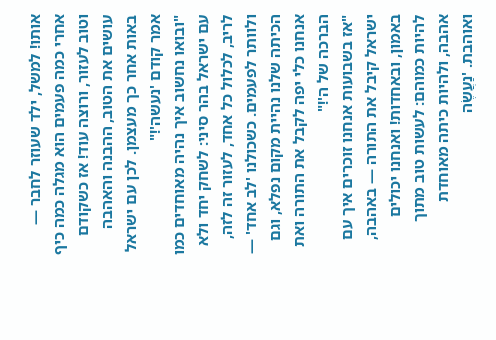אותו! למשל, ילד שעוזר לחבר — אחרי כמה פעמים הוא מגלה כמה כיף וטוב לעזור, ורוצה עוד! אז כשקודם עושים את הטוב, ההבנה והאהבה באות אחר כך מעצמן. לכן עם ישראל אמר קודם 'נעשה'!"
"ובואו נחשוב איך נהיה מאוחדים כמו עם ישראל בהר סיני: לשחק יחד ולא לריב, לכלול כל אחד, לעזור זה לזה, ולוותר לפעמים. כשכולנו 'לב אחד' — הכיתה שלנו נהיית מקום נפלא, וגם אנחנו כלי יפה לקבל את התורה ואת הברכה של ה'!"
"אז בשבועות אנחנו זוכרים איך עם ישראל קיבל את התורה — באהבה, באמון, ובאחדות! ואנחנו יכולים להיות כמוהם: לעשות טוב מתוך אהבה, ולהיות כיתה מאוחדת ואוהבת. 'נַעֲשֶׂה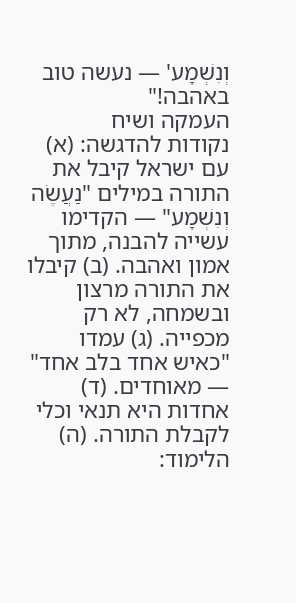וְנִשְׁמָע' — נעשה טוב באהבה!"
העמקה ושיח
נקודות להדגשה: (א) עם ישראל קיבל את התורה במילים "נַעֲשֶׂה וְנִשְׁמָע" — הקדימו עשייה להבנה, מתוך אמון ואהבה. (ב) קיבלו את התורה מרצון ובשמחה, לא רק מכפייה. (ג) עמדו "כאיש אחד בלב אחד" — מאוחדים. (ד) אחדות היא תנאי וכלי לקבלת התורה. (ה) הלימוד: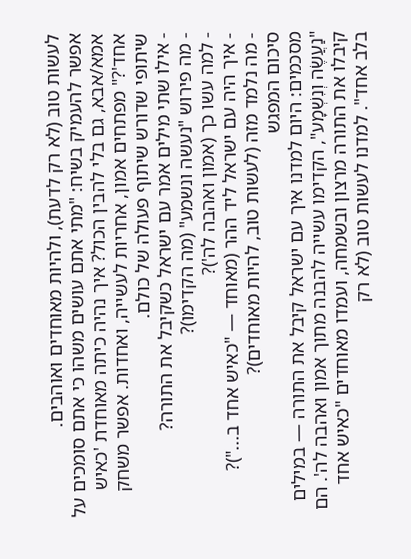לעשות טוב (לא רק לדעת), ולהיות מאוחדים ואוהבים.
אפשר להעמיק בשיח: "מתי אתם עושים משהו כי אתם סומכים על אמא/אבא, גם בלי להבין הכול? איך נהיה כיתה מאוחדת 'כאיש אחד'?" מפתחים אמון, אחריות לעשייה, ואחדות. אפשר משחק שיתופי שדורש שיתוף פעולה של כולם.
- אילו שתי מילים אמר עם ישראל כשקיבל את התורה?
- מה פירוש "נעשה ונשמע" (מה הקדימו)?
- למה עשו כך (אמון ואהבה לה')?
- איך היה עם ישראל ליד ההר (מאוחד — "כאיש אחד ב...")?
- מה נלמד מזה (לעשות טוב, להיות מאוחדים)?
סיכום המפגש
מסכמים: היום למדנו איך עם ישראל קיבל את התורה — במילים "נַעֲשֶׂה וְנִשְׁמָע", הקדימו עשייה להבנה מתוך אמון ואהבה לה'. הם קיבלו את התורה מרצון ובשמחה, ועמדו מאוחדים "כאיש אחד בלב אחד". למדנו לעשות טוב (לא רק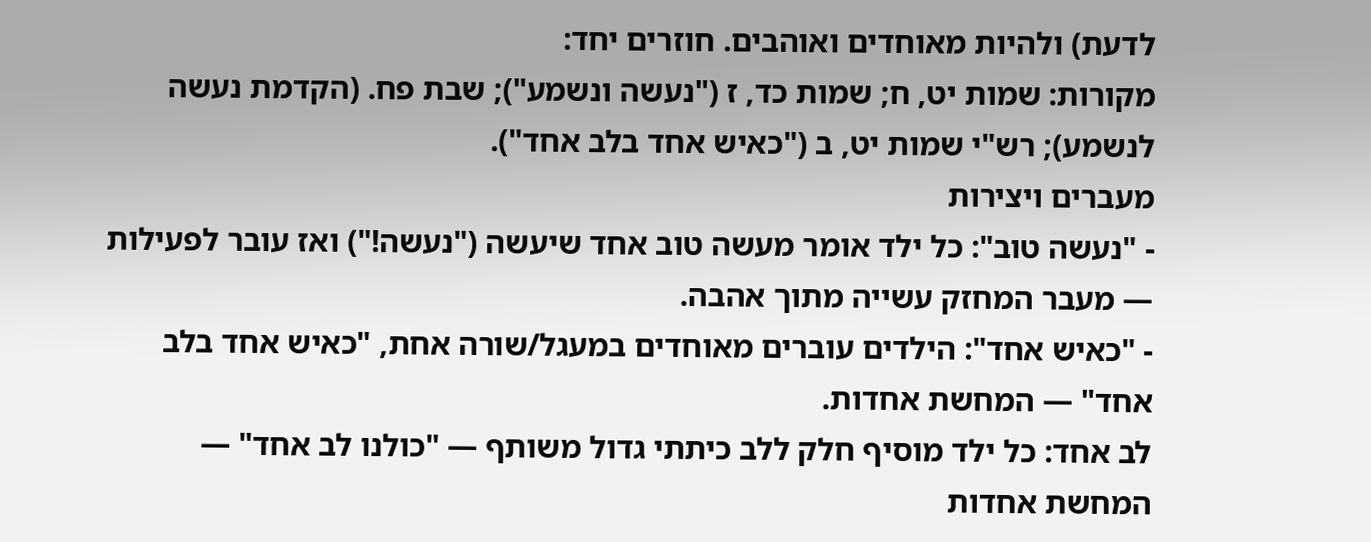לדעת) ולהיות מאוחדים ואוהבים. חוזרים יחד:
מקורות: שמות יט, ח; שמות כד, ז ("נעשה ונשמע"); שבת פח. (הקדמת נעשה לנשמע); רש"י שמות יט, ב ("כאיש אחד בלב אחד").
מעברים ויצירות
- "נעשה טוב": כל ילד אומר מעשה טוב אחד שיעשה ("נעשה!") ואז עובר לפעילות — מעבר המחזק עשייה מתוך אהבה.
- "כאיש אחד": הילדים עוברים מאוחדים במעגל/שורה אחת, "כאיש אחד בלב אחד" — המחשת אחדות.
לב אחד: כל ילד מוסיף חלק ללב כיתתי גדול משותף — "כולנו לב אחד" — המחשת אחדות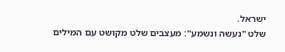ישראל.
שלט "נעשה ונשמע": מעצבים שלט מקושט עם המילים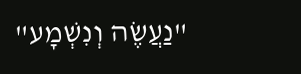"נַעֲשֶׂה וְנִשְׁמָע"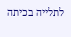לתלייה בכיתה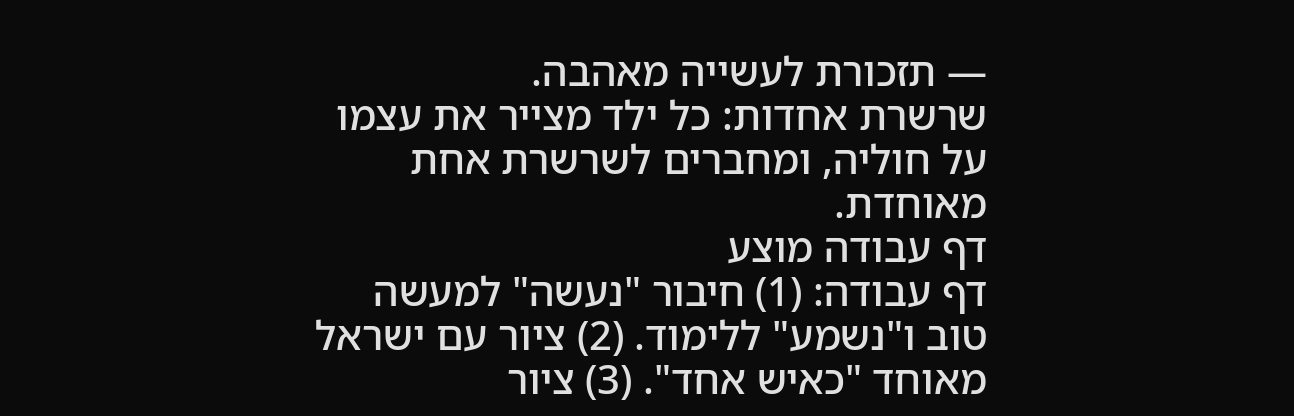— תזכורת לעשייה מאהבה.
שרשרת אחדות: כל ילד מצייר את עצמו על חוליה, ומחברים לשרשרת אחת מאוחדת.
דף עבודה מוצע
דף עבודה: (1) חיבור "נעשה" למעשה טוב ו"נשמע" ללימוד. (2) ציור עם ישראל מאוחד "כאיש אחד". (3) ציור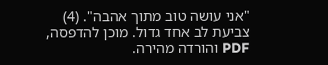"אני עושה טוב מתוך אהבה". (4) צביעת לב אחד גדול. מוכן להדפסה, PDF והורדה מהירה.